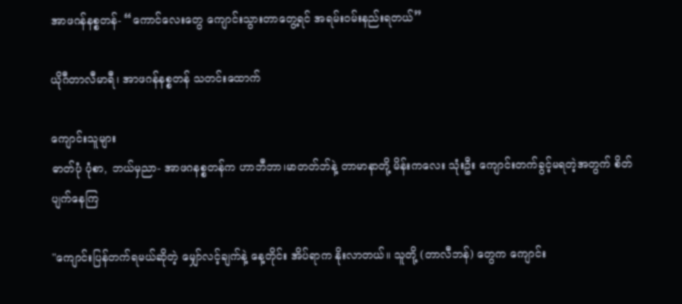အာဖဂန်နစ္စတန်- “ကောင်လေးတွေ ကျောင်းသွားတာတွေ့ရင် အရမ်းဝမ်းနည်းရတယ်”

ယိုဂီတာလီမာရီ၊ အာဖဂန်နစ္စတန် သတင်းထောက်

ကျောင်းသူများ
ဓာတ်ပုံ ပုံစာ, ဘယ်မှညာ- အာဖဂနစ္စတန်က ဟာဘီဘာ၊မာတတ်ဘ်နဲ့ တာမာနာတို့ မိန်းကလေး သုံးဦး ကျောင်းတက်ခွင့်မရတဲ့အတွက် စိတ်ပျက်နေကြ

"ကျောင်းပြန်တက်ရမယ်ဆိုတဲ့ မျှော်လင့်ချက်နဲ့ နေ့တိုင်း အိပ်ရာက နိုးလာတယ်။ သူတို့ (တာလီဘန်) တွေက ကျောင်း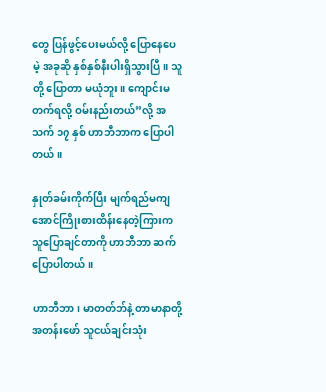တွေ ပြန်ဖွင့်ပေးမယ်လို့ ပြောနေပေမဲ့ အခုဆို နှစ်နှစ်နီးပါးရှိသွားပြီ။ သူတို့ ပြောတာ မယုံဘူး။ ကျောင်းမတက်ရလို့ ဝမ်းနည်းတယ်”လို့ အသက် ၁၇ နှစ် ဟာဘီဘာက ပြောပါတယ်။

နှုတ်ခမ်းကိုက်ပြီး မျက်ရည်မကျအောင်ကြိုးစားထိန်းနေတဲ့ကြားက သူပြောချင်တာကို ဟာဘီဘာ ဆက်ပြောပါတယ်။

ဟာဘီဘာ၊ မာတတ်ဘ်နဲ့ တာမာနာတို့ အတန်းဖော် သူငယ်ချင်းသုံး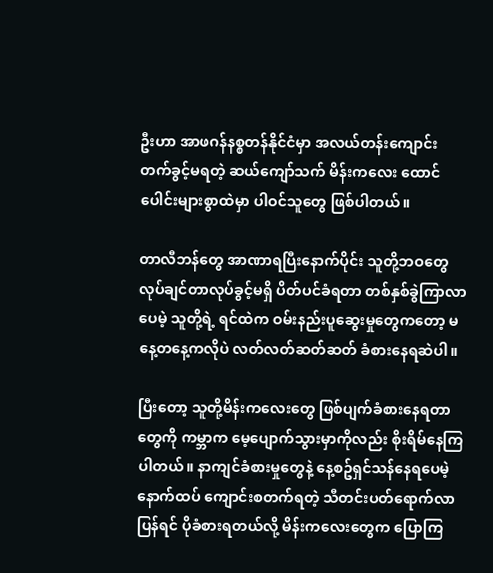ဦးဟာ အာဖဂန်နစ္စတန်နိုင်ငံမှာ အလယ်တန်းကျောင်း တက်ခွင့်မရတဲ့ ဆယ်ကျော်သက် မိန်းကလေး ထောင်ပေါင်းများစွာထဲမှာ ပါဝင်သူတွေ ဖြစ်ပါတယ်။

တာလီဘန်တွေ အာဏာရပြီးနောက်ပိုင်း သူတို့ဘဝတွေ လုပ်ချင်တာလုပ်ခွင့်မရှိ ပိတ်ပင်ခံရတာ တစ်နှစ်ခွဲကြာလာပေမဲ့ သူတို့ရဲ့ ရင်ထဲက ဝမ်းနည်းပူဆွေးမှုတွေကတော့ မနေ့တနေ့ကလိုပဲ လတ်လတ်ဆတ်ဆတ် ခံစားနေရဆဲပါ။

ပြီးတော့ သူတို့မိန်းကလေးတွေ ဖြစ်ပျက်ခံစားနေရတာတွေကို ကမ္ဘာက မေ့ပျောက်သွားမှာကိုလည်း စိုးရိမ်နေကြပါတယ်။ နာကျင်ခံစားမှုတွေနဲ့ နေ့စဥ်ရှင်သန်နေရပေမဲ့ နောက်ထပ် ကျောင်းစတက်ရတဲ့ သီတင်းပတ်ရောက်လာပြန်ရင် ပိုခံစားရတယ်လို့ မိန်းကလေးတွေက ပြောကြ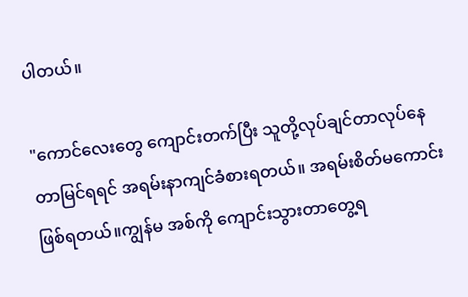ပါတယ်။

"ကောင်လေးတွေ ကျောင်းတက်ပြီး သူတို့လုပ်ချင်တာလုပ်နေတာမြင်ရရင် အရမ်းနာကျင်ခံစားရတယ်။ အရမ်းစိတ်မကောင်းဖြစ်ရတယ်။ကျွန်မ အစ်ကို ကျောင်းသွားတာတွေ့ရ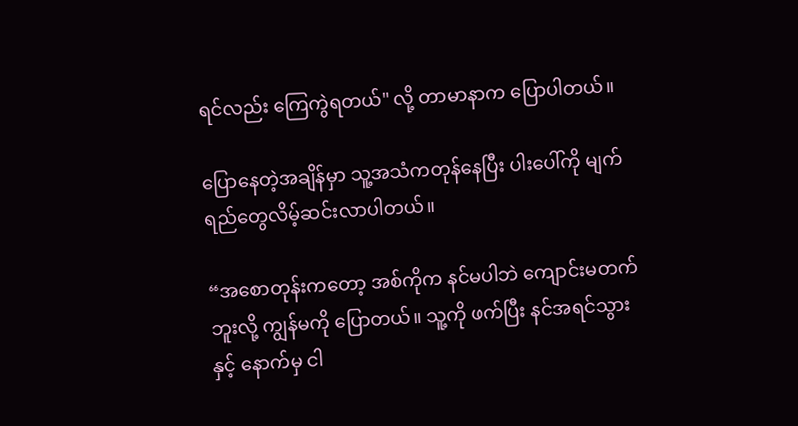ရင်လည်း ကြေကွဲရတယ်" လို့ တာမာနာက ပြောပါတယ်။

ပြောနေတဲ့အချိန်မှာ သူ့အသံကတုန်နေပြီး ပါးပေါ်ကို မျက်ရည်တွေလိမ့်ဆင်းလာပါတယ်။

“အစောတုန်းကတော့ အစ်ကိုက နင်မပါဘဲ ကျောင်းမတက်ဘူးလို့ ကျွန်မကို ပြောတယ်။ သူ့ကို ဖက်ပြီး နင်အရင်သွားနှင့် နောက်မှ ငါ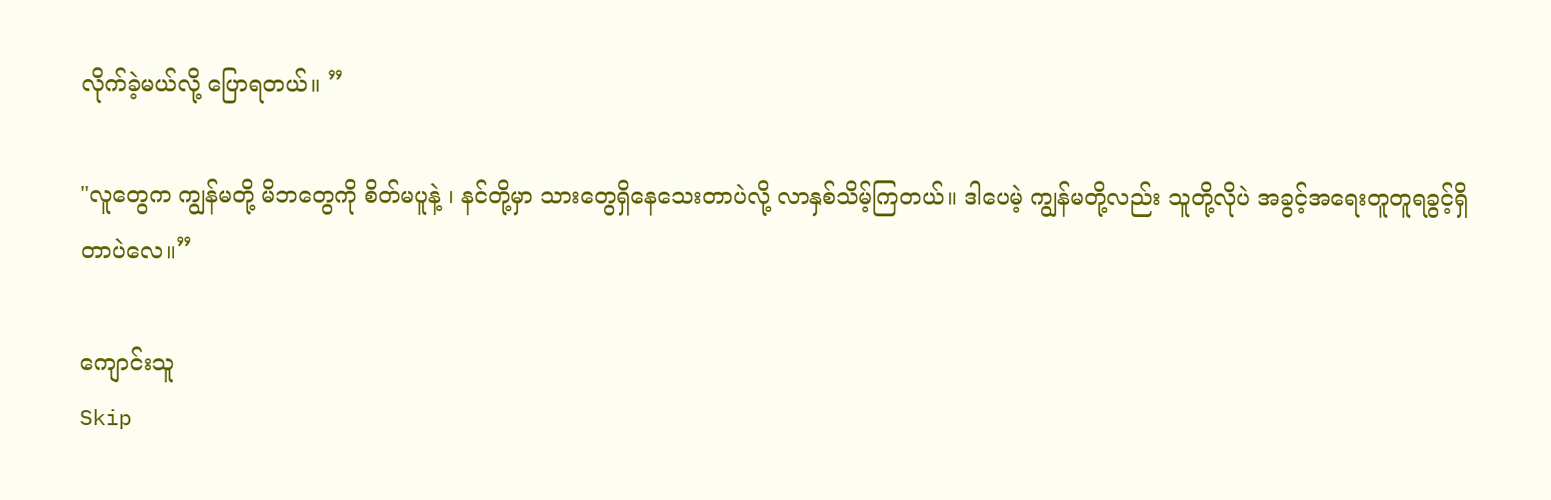လိုက်ခဲ့မယ်လို့ ပြောရတယ်။ ”

"လူတွေက ကျွန်မတို့ မိဘတွေကို စိတ်မပူနဲ့ ၊ နင်တို့မှာ သားတွေရှိနေသေးတာပဲလို့ လာနှစ်သိမ့်ကြတယ်။ ဒါပေမဲ့ ကျွန်မတို့လည်း သူတို့လိုပဲ အခွင့်အရေးတူတူရခွင့်ရှိတာပဲလေ။”

ကျောင်းသူ
Skip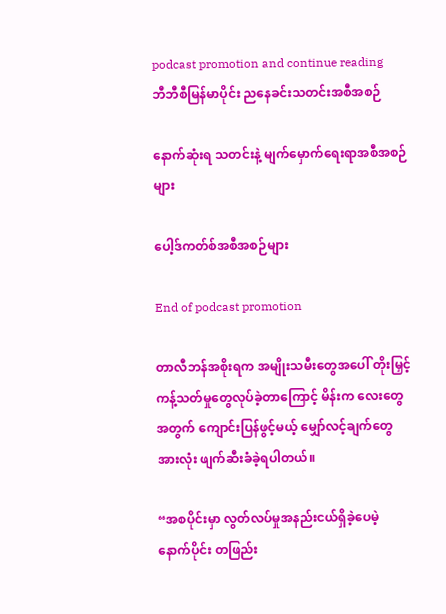podcast promotion and continue reading
ဘီဘီစီမြန်မာပိုင်း ညနေခင်းသတင်းအစီအစဉ်

နောက်ဆုံးရ သတင်းနဲ့ မျက်မှောက်ရေးရာအစီအစဉ်များ

ပေါ့ဒ်ကတ်စ်အစီအစဉ်များ

End of podcast promotion

တာလီဘန်အစိုးရက အမျိုးသမီးတွေအပေါ် တိုးမြှင့်ကန့်သတ်မှုတွေလုပ်ခဲ့တာကြောင့် မိန်းက လေးတွေအတွက် ကျောင်းပြန်ဖွင့်မယ့် မျှော်လင့်ချက်တွေအားလုံး ဖျက်ဆီးခံခဲ့ရပါတယ်။

“အစပိုင်းမှာ လွတ်လပ်မှုအနည်းငယ်ရှိခဲ့ပေမဲ့ နောက်ပိုင်း တဖြည်း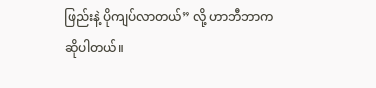ဖြည်းနဲ့ ပိုကျပ်လာတယ်” လို့ ဟာဘီဘာက ဆိုပါတယ်။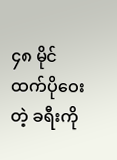၄၈ မိုင်ထက်ပိုဝေးတဲ့ ခရီးကို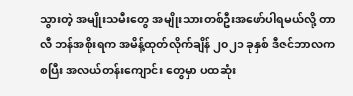သွားတဲ့ အမျိုးသမီးတွေ အမျိုးသားတစ်ဦးအဖော်ပါရမယ်လို့ တာလီ ဘန်အစိုးရက အမိန့်ထုတ်လိုက်ချိန် ၂၀၂၁ ခုနှစ် ဒီဇင်ဘာလကစပြီး အလယ်တန်းကျောင်း တွေမှာ ပထဆုံး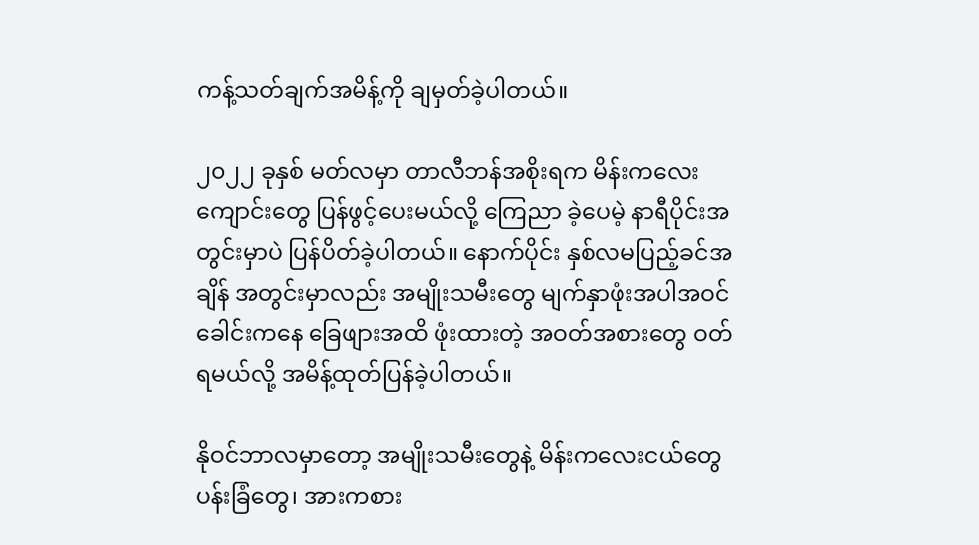ကန့်သတ်ချက်အမိန့်ကို ချမှတ်ခဲ့ပါတယ်။

၂၀၂၂ ခုနှစ် မတ်လမှာ တာလီဘန်အစိုးရက မိန်းကလေးကျောင်းတွေ ပြန်ဖွင့်ပေးမယ်လို့ ကြေညာ ခဲ့ပေမဲ့ နာရီပိုင်းအတွင်းမှာပဲ ပြန်ပိတ်ခဲ့ပါတယ်။ နောက်ပိုင်း နှစ်လမပြည့်ခင်အချိန် အတွင်းမှာလည်း အမျိုးသမီးတွေ မျက်နှာဖုံးအပါအဝင် ခေါင်းကနေ ခြေဖျားအထိ ဖုံးထားတဲ့ အဝတ်အစားတွေ ဝတ်ရမယ်လို့ အမိန့်ထုတ်ပြန်ခဲ့ပါတယ်။

နိုဝင်ဘာလမှာတော့ အမျိုးသမီးတွေနဲ့ မိန်းကလေးငယ်တွေ ပန်းခြံတွေ၊ အားကစား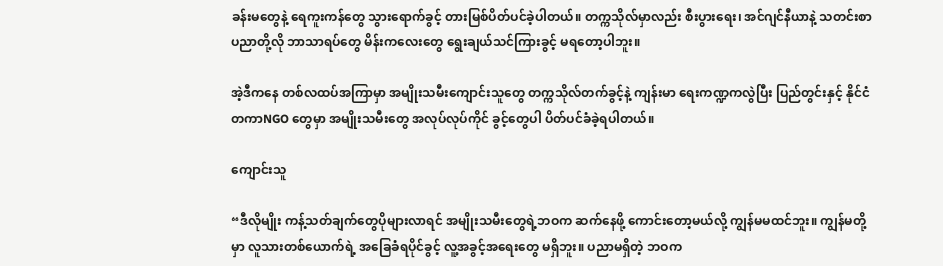ခန်းမတွေနဲ့ ရေကူးကန်တွေ သွားရောက်ခွင့် တားမြစ်ပိတ်ပင်ခဲ့ပါတယ်။ တက္ကသိုလ်မှာလည်း စီးပွားရေး၊ အင်ဂျင်နီယာနဲ့ သတင်းစာပညာတို့လို ဘာသာရပ်တွေ မိန်းကလေးတွေ ရွေးချယ်သင်ကြားခွင့် မရတော့ပါဘူး။

အဲ့ဒီကနေ တစ်လထပ်အကြာမှာ အမျိုးသမီးကျောင်းသူတွေ တက္ကသိုလ်တက်ခွင့်နဲ့ ကျန်းမာ ရေးကဏ္ဍကလွဲပြီး ပြည်တွင်းနှင့် နိုင်ငံတကာNGO တွေမှာ အမျိုးသမီးတွေ အလုပ်လုပ်ကိုင် ခွင့်တွေပါ ပိတ်ပင်ခံခဲ့ရပါတယ်။

ကျောင်းသူ

“ဒီလိုမျိုး ကန့်သတ်ချက်တွေပိုများလာရင် အမျိုးသမီးတွေရဲ့ဘဝက ဆက်နေဖို့ ကောင်းတော့မယ်လို့ ကျွန်မမထင်ဘူး။ ကျွန်မတို့မှာ လူသားတစ်ယောက်ရဲ့ အခြေခံရပိုင်ခွင့် လူ့အခွင့်အရေးတွေ မရှိဘူး။ ပညာမရှိတဲ့ ဘဝက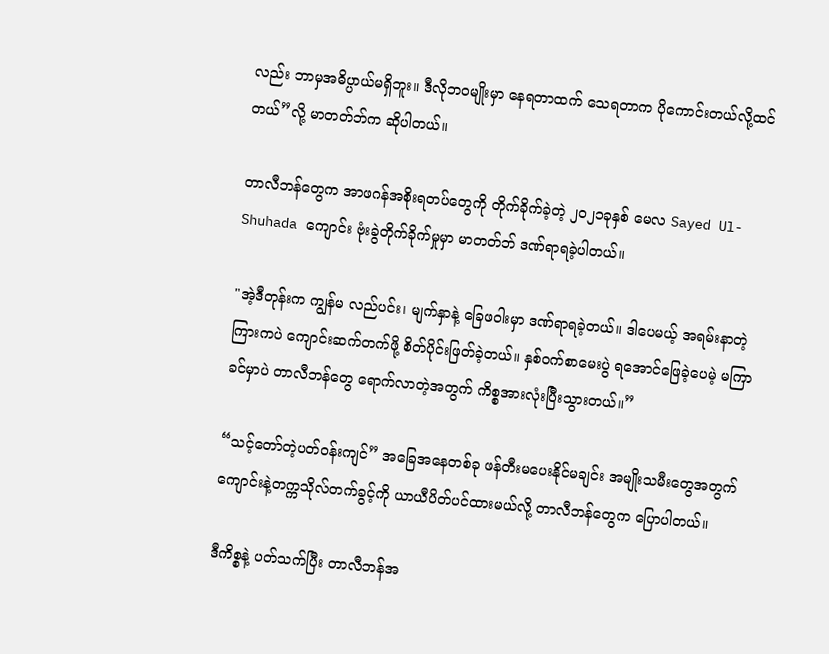လည်း ဘာမှအဓိပ္ပာယ်မရှိဘူး။ ဒီလိုဘဝမျိုးမှာ နေရတာထက် သေရတာက ပိုကောင်းတယ်လို့ထင်တယ်”လို့ မာတတ်ဘ်က ဆိုပါတယ်။

တာလီဘန်တွေက အာဖဂန်အစိုးရတပ်တွေကို တိုက်ခိုက်ခဲ့တဲ့ ၂၀၂၁ခုနှစ် မေလ Sayed Ul-Shuhada ကျောင်း ဗုံးခွဲတိုက်ခိုက်မှုမှာ မာတတ်ဘ် ဒဏ်ရာရခဲ့ပါတယ်။

"အဲ့ဒီတုန်းက ကျွန်မ လည်ပင်း၊ မျက်နှာနဲ့ ခြေဖဝါးမှာ ဒဏ်ရာရခဲ့တယ်။ ဒါပေမယ့် အရမ်းနာတဲ့ ကြားကပဲ ကျောင်းဆက်တက်ဖို့ စိတ်ပိုင်းဖြတ်ခဲ့တယ်။ နှစ်ဝက်စာမေးပွဲ ရအောင်ဖြေခဲ့ပေမဲ့ မကြာခင်မှာပဲ တာလီဘန်တွေ ရောက်လာတဲ့အတွက် ကိစ္စအားလုံးပြီးသွားတယ်။”

“သင့်တော်တဲ့ပတ်ဝန်းကျင်” အခြေအနေတစ်ခု ဖန်တီးမပေးနိုင်မချင်း အမျိုးသမီးတွေအတွက် ကျောင်းနဲ့တက္ကသိုလ်တက်ခွင့်ကို ယာယီပိတ်ပင်ထားမယ်လို့ တာလီဘန်တွေက ပြောပါတယ်။

ဒီကိစ္စနဲ့ ပတ်သက်ပြီး တာလီဘန်အ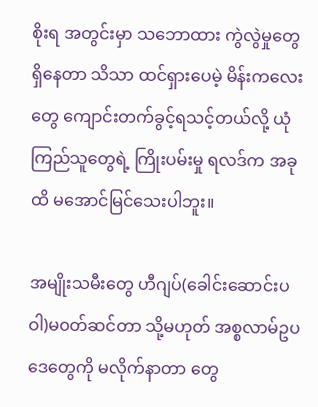စိုးရ အတွင်းမှာ သဘောထား ကွဲလွဲမှုတွေရှိနေတာ သိသာ ထင်ရှားပေမဲ့ မိန်းကလေးတွေ ကျောင်းတက်ခွင့်ရသင့်တယ်လို့ ယုံကြည်သူတွေရဲ့ ကြိုးပမ်းမှု ရလဒ်က အခုထိ မအောင်မြင်သေးပါဘူး။

အမျိုးသမီးတွေ ဟီဂျပ်(ခေါင်းဆောင်းပဝါ)မ၀တ်ဆင်တာ သို့မဟုတ် အစ္စလာမ်ဥပဒေတွေကို မလိုက်နာတာ တွေ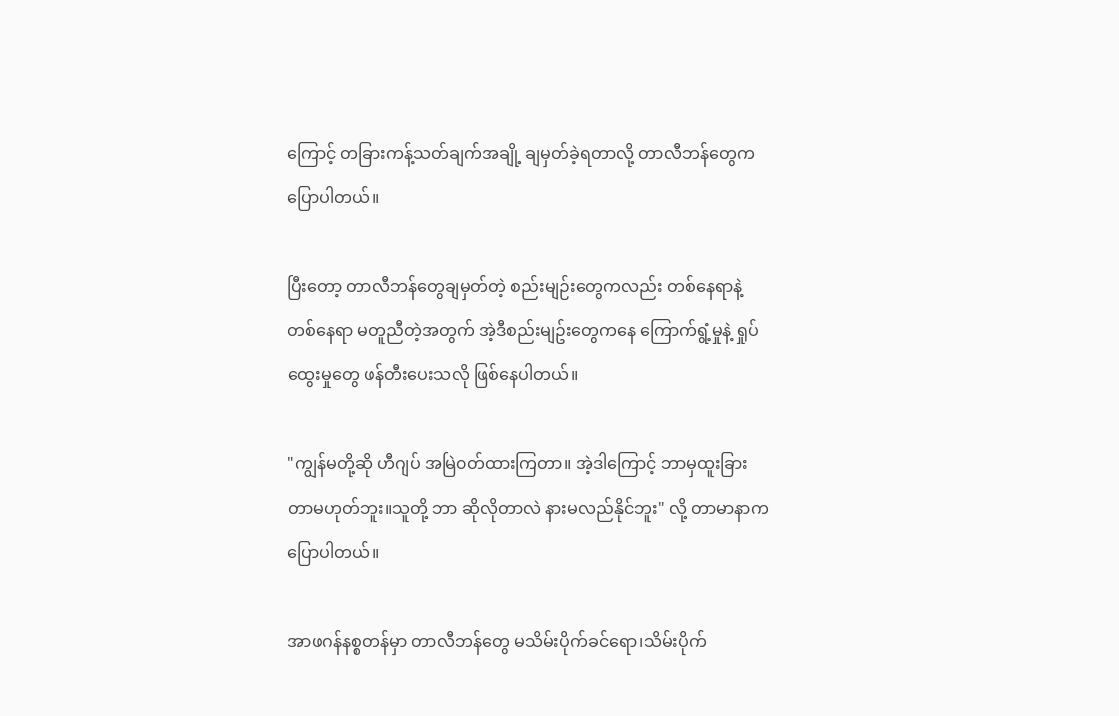ကြောင့် တခြားကန့်သတ်ချက်အချို့ ချမှတ်ခဲ့ရတာလို့ တာလီဘန်တွေက ပြောပါတယ်။

ပြီးတော့ တာလီဘန်တွေချမှတ်တဲ့ စည်းမျဉ်းတွေကလည်း တစ်နေရာနဲ့တစ်နေရာ မတူညီတဲ့အတွက် အဲ့ဒီစည်းမျဥ်းတွေကနေ ကြောက်ရွံ့မှုနဲ့ ရှုပ်ထွေးမှုတွေ ဖန်တီးပေးသလို ဖြစ်နေပါတယ်။

"ကျွန်မတို့ဆို ဟီဂျပ် အမြဲ၀တ်ထားကြတာ။ အဲ့ဒါကြောင့် ဘာမှထူးခြားတာမဟုတ်ဘူး။သူတို့ ဘာ ဆိုလိုတာလဲ နားမလည်နိုင်ဘူး" လို့ တာမာနာက ပြောပါတယ်။

အာဖဂန်နစ္စတန်မှာ တာလီဘန်တွေ မသိမ်းပိုက်ခင်ရော၊သိမ်းပိုက်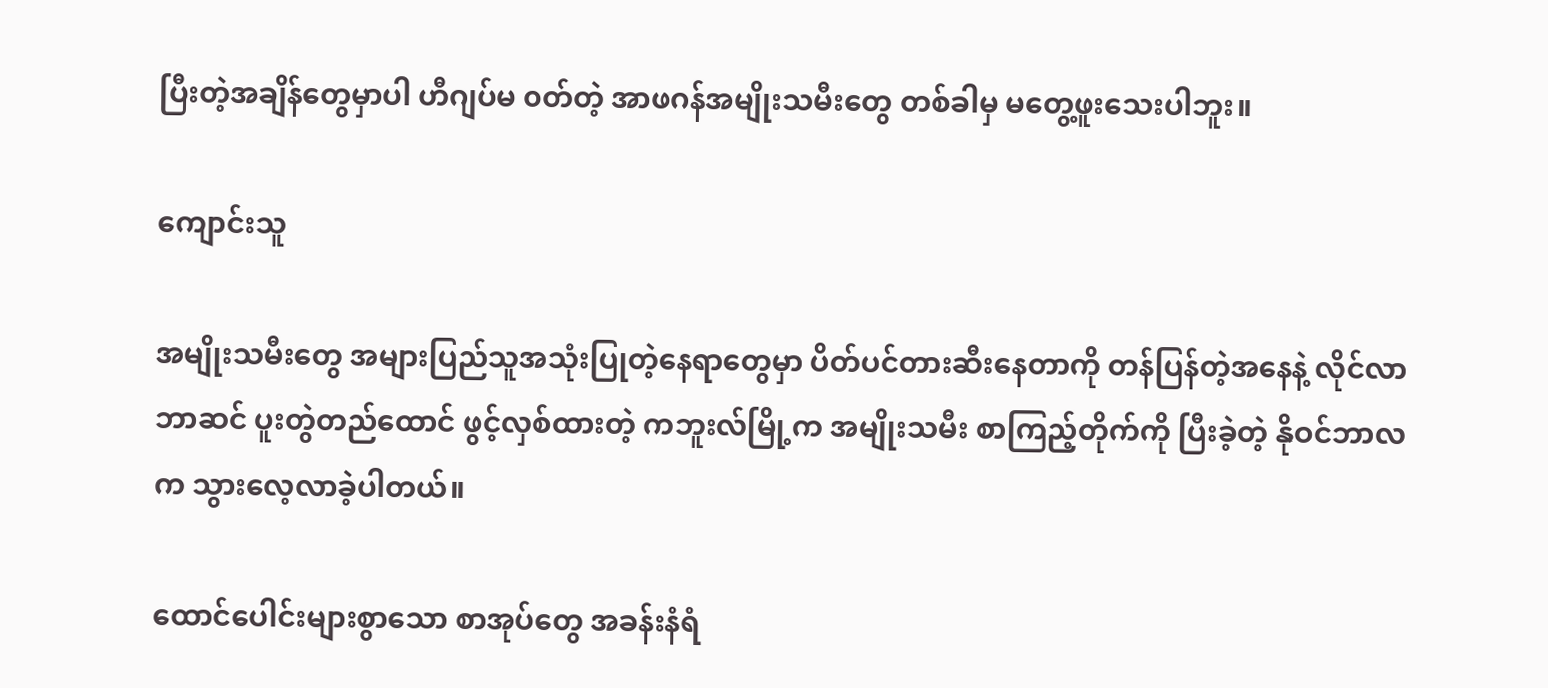ပြီးတဲ့အချိန်တွေမှာပါ ဟီဂျပ်မ ၀တ်တဲ့ အာဖဂန်အမျိုးသမီးတွေ တစ်ခါမှ မတွေ့ဖူးသေးပါဘူး။

ကျောင်းသူ

အမျိုးသမီးတွေ အများပြည်သူအသုံးပြုတဲ့နေရာတွေမှာ ပိတ်ပင်တားဆီးနေတာကို တန်ပြန်တဲ့အနေနဲ့ လိုင်လာဘာဆင် ပူးတွဲတည်‌ထောင် ဖွင့်လှစ်ထားတဲ့ ကဘူးလ်မြို့က အမျိုးသမီး စာကြည့်တိုက်ကို ပြီးခဲ့တဲ့ နိုဝင်ဘာလက သွားလေ့လာခဲ့ပါတယ်။

ထောင်ပေါင်းများစွာသော စာအုပ်တွေ အခန်းနံရံ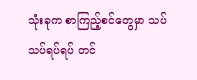သုံးခုက စာကြည့်စင်တွေမှာ သပ်သပ်ရပ်ရပ် တင်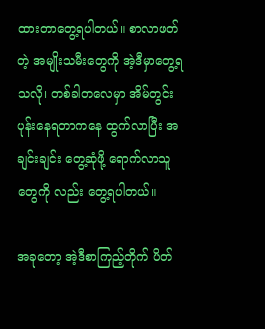ထားတာတွေ့ရပါတယ်။ စာလာဖတ်တဲ့ အမျိုးသမီးတွေကို အဲ့ဒီမှာတွေ့ရသလို၊ တစ်ခါတလေမှာ အိမ်တွင်းပုန်းနေရတာကနေ ထွက်လာပြီး အချင်းချင်း တွေ့ဆုံဖို့ ရောက်လာသူတွေကို လည်း တွေ့ရပါတယ်။

အခုတော့ အဲ့ဒီစာကြည့်တိုက် ပိတ်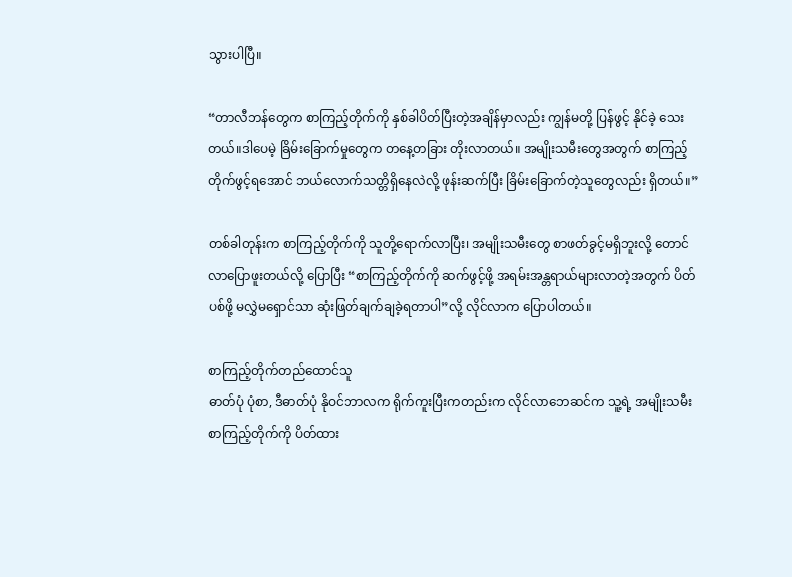သွားပါပြီ။

“တာလီဘန်တွေက စာကြည့်တိုက်ကို နှစ်ခါပိတ်ပြီးတဲ့အချိန်မှာလည်း ကျွန်မတို့ ပြန်ဖွင့် နိုင်ခဲ့ သေးတယ်။ဒါပေမဲ့ ခြိမ်းခြောက်မှုတွေက တနေ့တခြား တိုးလာတယ်။ အမျိုးသမီးတွေအတွက် စာကြည့်တိုက်ဖွင့်ရအောင် ဘယ်လောက်သတ္တိရှိနေလဲလို့ ဖုန်းဆက်ပြီး ခြိမ်းခြောက်တဲ့သူတွေလည်း ရှိတယ်။”

တစ်ခါတုန်းက စာကြည့်တိုက်ကို သူတို့ရောက်လာပြီး၊ အမျိုးသမီးတွေ စာဖတ်ခွင့်မရှိဘူးလို့ တောင် လာပြောဖူးတယ်လို့ ပြောပြီး “စာကြည့်တိုက်ကို ဆက်ဖွင့်ဖို့ အရမ်းအန္တရာယ်များလာတဲ့အတွက် ပိတ်ပစ်ဖို့ မလွှဲမရှောင်သာ ဆုံးဖြတ်ချက်ချခဲ့ရတာပါ”လို့ လိုင်လာက ပြောပါတယ်။

စာကြည့်တိုက်တည်ထောင်သူ
ဓာတ်ပုံ ပုံစာ, ဒီဓာတ်ပုံ နိုဝင်ဘာလက ရိုက်ကူးပြီးကတည်းက လိုင်လာဘေဆင်က သူ့ရဲ့ အမျိုးသမီးစာကြည့်တိုက်ကို ပိတ်ထား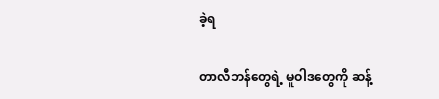ခဲ့ရ

တာလီဘန်တွေရဲ့ မူဝါဒတွေကို ဆန့်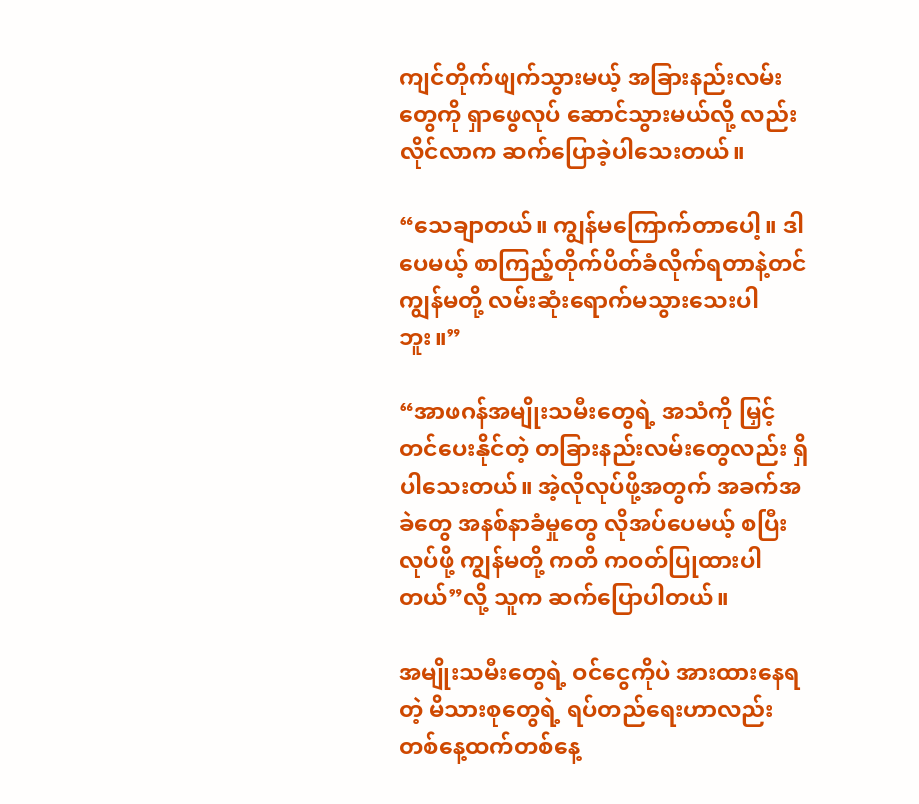ကျင်တိုက်ဖျက်သွားမယ့် အခြားနည်းလမ်းတွေကို ရှာဖွေလုပ် ဆောင်သွားမယ်လို့ လည်း လိုင်လာက ဆက်ပြောခဲ့ပါသေးတယ်။

“သေချာတယ်။ ကျွန်မကြောက်တာပေါ့။ ဒါပေမယ့် စာကြည့်တိုက်ပိတ်ခံလိုက်ရတာနဲ့တင် ကျွန်မတို့ လမ်းဆုံးရောက်မသွားသေးပါဘူး။”

“အာဖဂန်အမျိုးသမီးတွေရဲ့ အသံကို မြှင့်တင်ပေးနိုင်တဲ့ တခြားနည်းလမ်းတွေလည်း ရှိပါသေးတယ်။ အဲ့လိုလုပ်ဖို့အတွက် အခက်အခဲတွေ အနစ်နာခံမှုတွေ လိုအပ်ပေမယ့် စပြီးလုပ်ဖို့ ကျွန်မတို့ ကတိ ကဝတ်ပြုထားပါတယ်”လို့ သူက ဆက်ပြောပါတယ်။

အမျိုးသမီးတွေရဲ့ ဝင်ငွေကိုပဲ အားထားနေရတဲ့ မိသားစုတွေရဲ့ ရပ်တည်ရေးဟာလည်း တစ်နေ့ထက်တစ်နေ့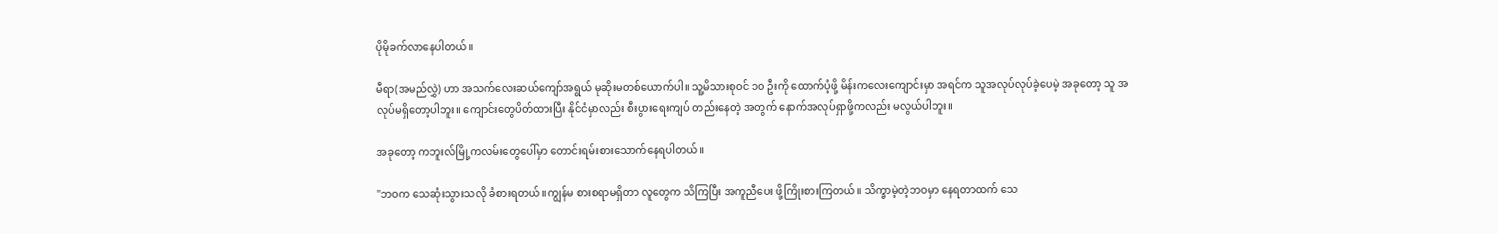ပိုမိုခက်လာနေပါတယ်။

မီရာ(အမည်လွှဲ) ဟာ အသက်လေးဆယ်ကျော်အရွယ် မုဆိုးမတစ်ယောက်ပါ။ သူ့မိသားစုဝင် ၁၀ ဦးကို ထောက်ပံ့ဖို့ မိန်းကလေးကျောင်းမှာ အရင်က သူအလုပ်လုပ်ခဲ့ပေမဲ့ အခုတော့ သူ အလုပ်မရှိတော့ပါဘူး။ ကျောင်းတွေပိတ်ထားပြီး နိုင်ငံမှာလည်း စီးပွားရေးကျပ် တည်းနေတဲ့ အတွက် နောက်အလုပ်ရှာဖို့ကလည်း မလွယ်ပါဘူး။

အခုတော့ ကဘူးလ်မြို့ကလမ်းတွေပေါ်မှာ တောင်းရမ်းစားသောက်နေရပါတယ်။

"ဘဝက သေဆုံးသွားသလို ခံစားရတယ်။ကျွန်မ စားစရာမရှိတာ လူတွေက သိကြပြီး အကူညီပေး ဖို့ကြိုးစားကြတယ်။ သိက္ခာမဲ့တဲ့ဘဝမှာ နေရတာထက် သေ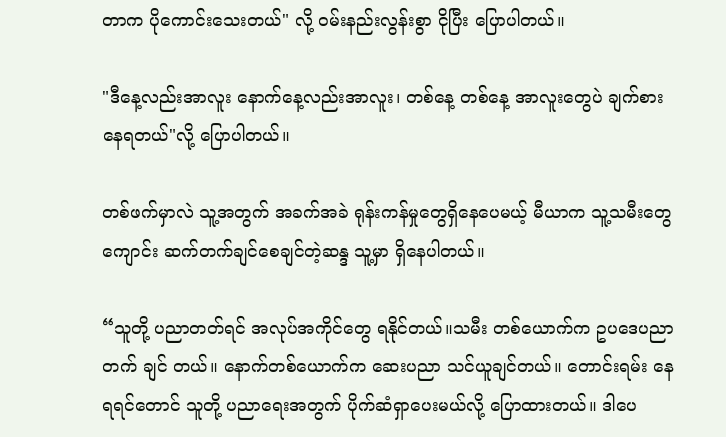တာက ပိုကောင်းသေးတယ်" လို့ ဝမ်းနည်းလွန်းစွာ ငိုပြီး ပြောပါတယ်။

"ဒီနေ့လည်းအာလူး နောက်နေ့လည်းအာလူး၊ တစ်နေ့ တစ်နေ့ အာလူးတွေပဲ ချက်စားနေရတယ်"လို့ ပြောပါတယ်။

တစ်ဖက်မှာလဲ သူ့အတွက် အခက်အခဲ ရုန်းကန်မှုတွေရှိနေပေမယ့် မီယာက သူ့သမီးတွေ ကျောင်း ဆက်တက်ချင်စေချင်တဲ့ဆန္ဒ သူ့မှာ ရှိနေပါတယ်။

“သူတို့ ပညာတတ်ရင် အလုပ်အကိုင်တွေ ရနိုင်တယ်။သမီး တစ်ယောက်က ဥပဒေပညာတက် ချင် တယ်။ နောက်တစ်ယောက်က ဆေးပညာ သင်ယူချင်တယ်။ တောင်းရမ်း နေရရင်တောင် သူတို့ ပညာရေးအတွက် ပိုက်ဆံရှာပေးမယ်လို့ ပြောထားတယ်။ ဒါပေ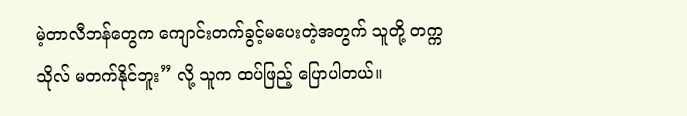မဲ့တာလီဘန်တွေက ကျောင်းတက်ခွင့်မ‌ပေးတဲ့အတွက် သူတို့ တက္ကသိုလ် မတက်နိုင်ဘူး” လို့ သူက ထပ်ဖြည့် ပြောပါတယ်။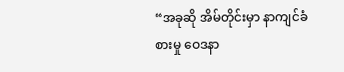“အခုဆို အိမ်တိုင်းမှာ နာကျင်ခံစားမှု ဝေဒနာ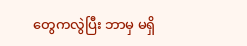တွေကလွဲပြီး ဘာမှ မရှိ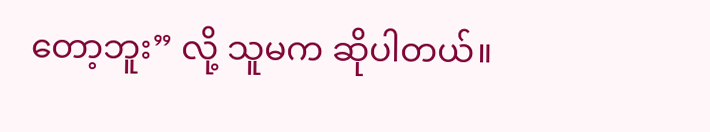တော့ဘူး” လို့ သူမက ဆိုပါတယ်။